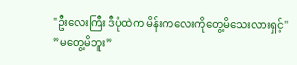"ဦးလေးကြီး ဒီပုံထဲက မိန်းကလေးကိုတွေ့မိသေးလားရှင့်''
”မတွေ့မိဘူး”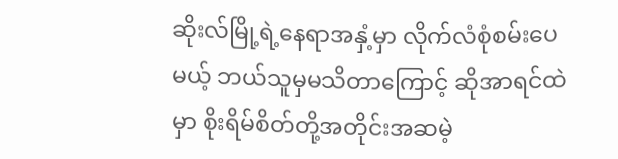ဆိုးလ်မြို့ရဲ့နေရာအနှံ့မှာ လိုက်လံစုံစမ်းပေမယ့် ဘယ်သူမှမသိတာကြောင့် ဆိုအာရင်ထဲမှာ စိုးရိမ်စိတ်တို့အတိုင်းအဆမဲ့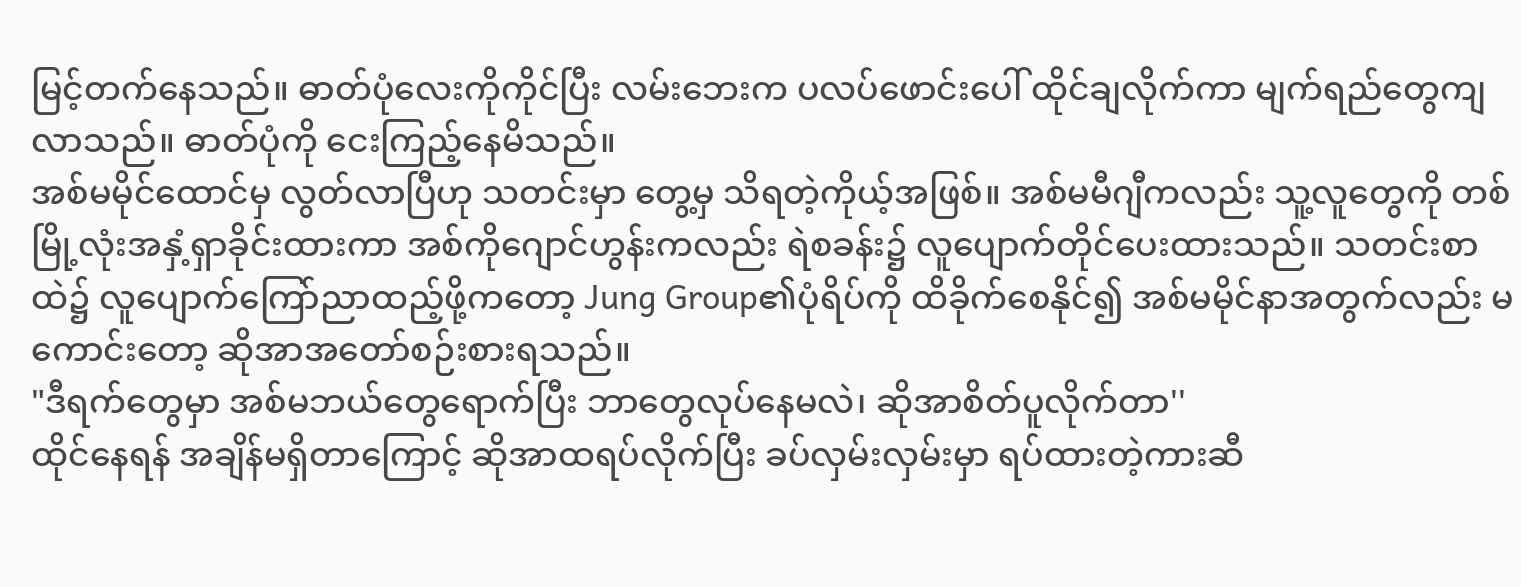မြင့်တက်နေသည်။ ဓာတ်ပုံလေးကိုကိုင်ပြီး လမ်းဘေးက ပလပ်ဖောင်းပေါ် ထိုင်ချလိုက်ကာ မျက်ရည်တွေကျလာသည်။ ဓာတ်ပုံကို ငေးကြည့်နေမိသည်။
အစ်မမိုင်ထောင်မှ လွတ်လာပြီဟု သတင်းမှာ တွေ့မှ သိရတဲ့ကိုယ့်အဖြစ်။ အစ်မမီဂျီကလည်း သူ့လူတွေကို တစ်မြို့လုံးအနှံ့ရှာခိုင်းထားကာ အစ်ကိုဂျောင်ဟွန်းကလည်း ရဲစခန်း၌ လူပျောက်တိုင်ပေးထားသည်။ သတင်းစာထဲ၌ လူပျောက်ကြော်ညာထည့်ဖို့ကတော့ Jung Group၏ပုံရိပ်ကို ထိခိုက်စေနိုင်၍ အစ်မမိုင်နာအတွက်လည်း မကောင်းတော့ ဆိုအာအတော်စဉ်းစားရသည်။
"ဒီရက်တွေမှာ အစ်မဘယ်တွေရောက်ပြီး ဘာတွေလုပ်နေမလဲ၊ ဆိုအာစိတ်ပူလိုက်တာ''
ထိုင်နေရန် အချိန်မရှိတာကြောင့် ဆိုအာထရပ်လိုက်ပြီး ခပ်လှမ်းလှမ်းမှာ ရပ်ထားတဲ့ကားဆီ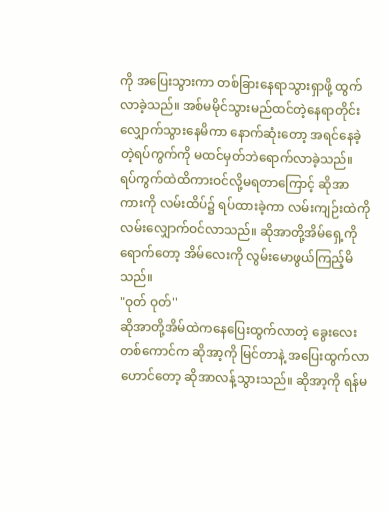ကို အပြေးသွားကာ တစ်ခြားနေရာသွားရှာဖို့ ထွက်လာခဲ့သည်။ အစ်မမိုင်သွားမည်ထင်တဲ့နေရာတိုင်း လျှောက်သွားနေမိကာ နောက်ဆုံးတော့ အရင်နေခဲ့တဲ့ရပ်ကွက်ကို မထင်မှတ်ဘဲရောက်လာခဲ့သည်။
ရပ်ကွက်ထဲထိကားဝင်လို့မရတာကြောင့် ဆိုအာ ကားကို လမ်းထိပ်၌ ရပ်ထားခဲ့ကာ လမ်းကျဉ်းထဲကို လမ်းလျှောက်ဝင်လာသည်။ ဆိုအာတို့အိမ်ရှေ့ကိုရောက်တော့ အိမ်လေးကို လွမ်းမောဖွယ်ကြည့်မိသည်။
"ဝုတ် ဝုတ်''
ဆိုအာတို့အိမ်ထဲကနေပြေးထွက်လာတဲ့ ခွေးလေးတစ်ကောင်က ဆိုအာ့ကို မြင်တာနဲ့ အပြေးထွက်လာဟောင်တော့ ဆိုအာလန့်သွားသည်။ ဆိုအာ့ကို ရန်မ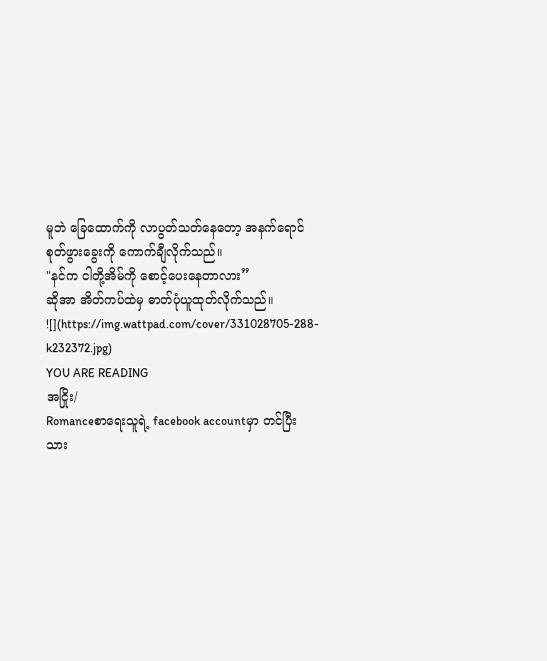မူဘဲ ခြေထောက်ကို လာပွတ်သတ်နေတော့ အနက်ရောင်စုတ်ဖွားခွေးကို ကောက်ချီလိုက်သည်။
"နင်က ငါတို့အိမ်ကို စောင့်ပေးနေတာလား”
ဆိုအာ အိတ်ကပ်ထဲမှ ဓာတ်ပုံယူထုတ်လိုက်သည်။
![](https://img.wattpad.com/cover/331028705-288-k232372.jpg)
YOU ARE READING
အငြိုး/
Romanceစာရေးသူရဲ့ facebook accountမှာ တင်ပြီးသား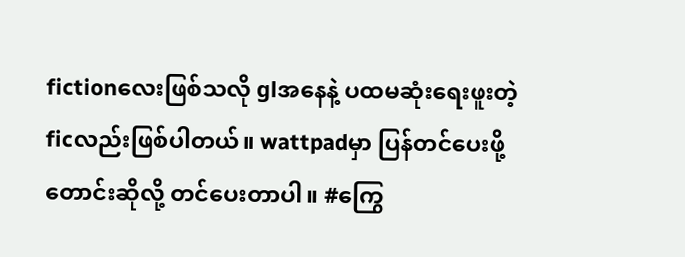fictionလေးဖြစ်သလို glအနေနဲ့ ပထမဆုံးရေးဖူးတဲ့ficလည်းဖြစ်ပါတယ်။ wattpadမှာ ပြန်တင်ပေးဖို့ တောင်းဆိုလို့ တင်ပေးတာပါ။ #ကြွေ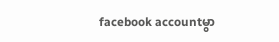facebook accountမွာ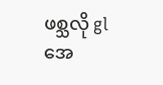ဖစ္သလို glအေ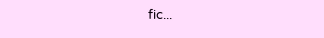fic...